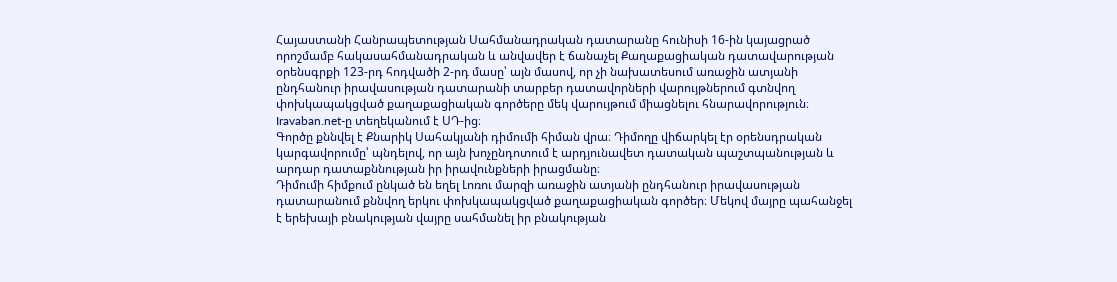Հայաստանի Հանրապետության Սահմանադրական դատարանը հունիսի 16-ին կայացրած որոշմամբ հակասահմանադրական և անվավեր է ճանաչել Քաղաքացիական դատավարության օրենսգրքի 123-րդ հոդվածի 2-րդ մասը՝ այն մասով, որ չի նախատեսում առաջին ատյանի ընդհանուր իրավասության դատարանի տարբեր դատավորների վարույթներում գտնվող փոխկապակցված քաղաքացիական գործերը մեկ վարույթում միացնելու հնարավորություն։ Iravaban.net-ը տեղեկանում է ՍԴ-ից։
Գործը քննվել է Քնարիկ Սահակյանի դիմումի հիման վրա։ Դիմողը վիճարկել էր օրենսդրական կարգավորումը՝ պնդելով, որ այն խոչընդոտում է արդյունավետ դատական պաշտպանության և արդար դատաքննության իր իրավունքների իրացմանը։
Դիմումի հիմքում ընկած են եղել Լոռու մարզի առաջին ատյանի ընդհանուր իրավասության դատարանում քննվող երկու փոխկապակցված քաղաքացիական գործեր։ Մեկով մայրը պահանջել է երեխայի բնակության վայրը սահմանել իր բնակության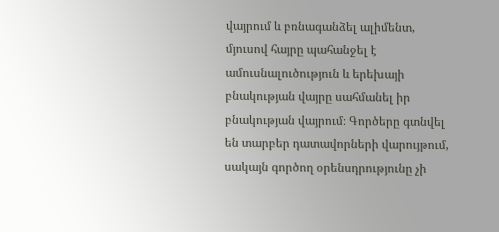վայրում և բռնագանձել ալիմենտ, մյուսով հայրը պահանջել է ամուսնալուծություն և երեխայի բնակության վայրը սահմանել իր բնակության վայրում։ Գործերը գտնվել են տարբեր դատավորների վարույթում, սակայն գործող օրենսդրությունը չի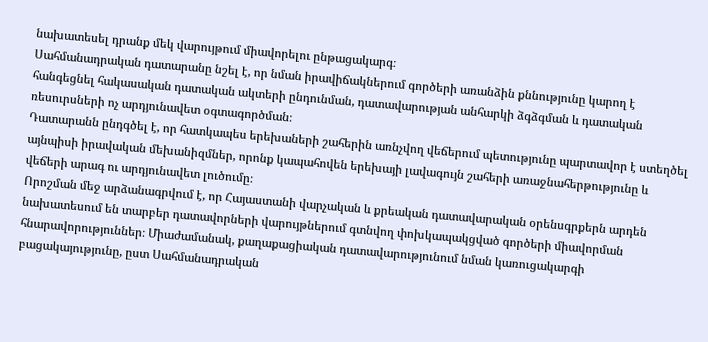նախատեսել դրանք մեկ վարույթում միավորելու ընթացակարգ։
Սահմանադրական դատարանը նշել է, որ նման իրավիճակներում գործերի առանձին քննությունը կարող է հանգեցնել հակասական դատական ակտերի ընդունման, դատավարության անհարկի ձգձգման և դատական ռեսուրսների ոչ արդյունավետ օգտագործման։
Դատարանն ընդգծել է, որ հատկապես երեխաների շահերին առնչվող վեճերում պետությունը պարտավոր է ստեղծել այնպիսի իրավական մեխանիզմներ, որոնք կապահովեն երեխայի լավագույն շահերի առաջնահերթությունը և վեճերի արագ ու արդյունավետ լուծումը։
Որոշման մեջ արձանագրվում է, որ Հայաստանի վարչական և քրեական դատավարական օրենսգրքերն արդեն նախատեսում են տարբեր դատավորների վարույթներում գտնվող փոխկապակցված գործերի միավորման հնարավորություններ։ Միաժամանակ, քաղաքացիական դատավարությունում նման կառուցակարգի բացակայությունը, ըստ Սահմանադրական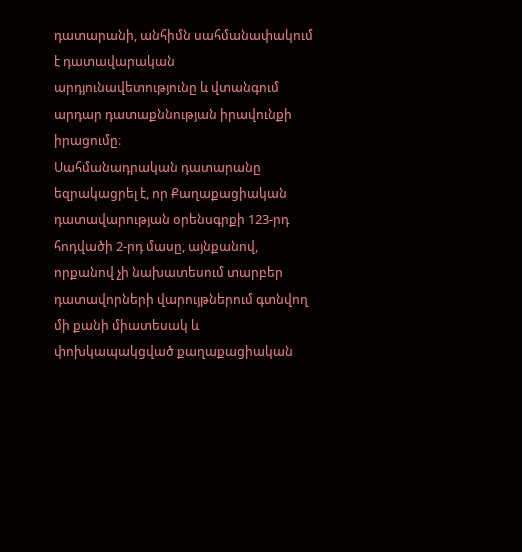դատարանի, անհիմն սահմանափակում է դատավարական արդյունավետությունը և վտանգում արդար դատաքննության իրավունքի իրացումը։
Սահմանադրական դատարանը եզրակացրել է, որ Քաղաքացիական դատավարության օրենսգրքի 123-րդ հոդվածի 2-րդ մասը, այնքանով, որքանով չի նախատեսում տարբեր դատավորների վարույթներում գտնվող մի քանի միատեսակ և փոխկապակցված քաղաքացիական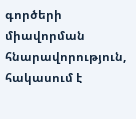գործերի միավորման հնարավորություն, հակասում է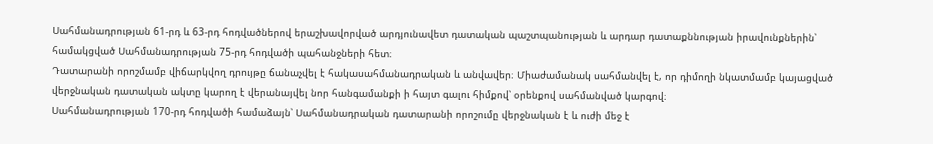Սահմանադրության 61-րդ և 63-րդ հոդվածներով երաշխավորված արդյունավետ դատական պաշտպանության և արդար դատաքննության իրավունքներին՝ համակցված Սահմանադրության 75-րդ հոդվածի պահանջների հետ։
Դատարանի որոշմամբ վիճարկվող դրույթը ճանաչվել է հակասահմանադրական և անվավեր։ Միաժամանակ սահմանվել է, որ դիմողի նկատմամբ կայացված վերջնական դատական ակտը կարող է վերանայվել նոր հանգամանքի ի հայտ գալու հիմքով՝ օրենքով սահմանված կարգով։
Սահմանադրության 170-րդ հոդվածի համաձայն՝ Սահմանադրական դատարանի որոշումը վերջնական է և ուժի մեջ է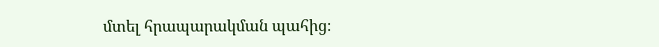մտել հրապարակման պահից։